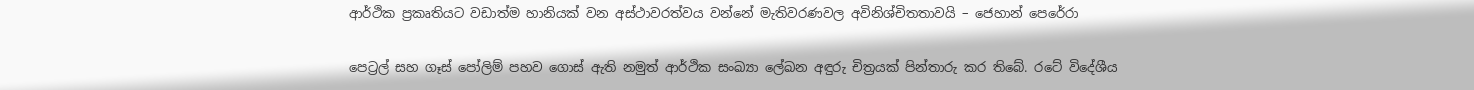ආර්ථික ප්‍රකෘතියට වඩාත්ම හානියක් වන අස්ථාවරත්වය වන්නේ මැතිවරණවල අවිනිශ්චිතතාවයි – ජෙහාන් පෙරේරා

පෙට්‍රල් සහ ගෑස් පෝලිම් පහව ගොස් ඇති නමුත් ආර්ථික සංඛ්‍යා ලේඛන අඳුරු චිත්‍රයක් පින්තාරු කර තිබේ. රටේ විදේශීය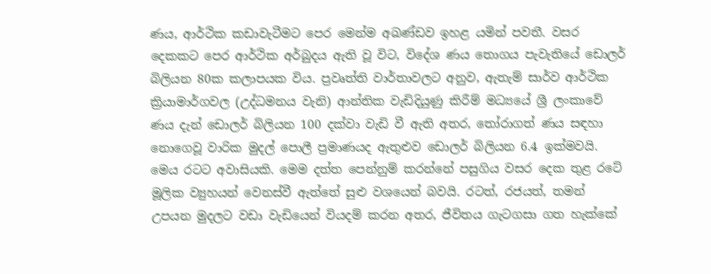ණය, ආර්ථික කඩාවැටීමට පෙර මෙන්ම අඛණ්ඩව ඉහළ යමින් පවතී. වසර දෙකකට පෙර ආර්ථික අර්බුදය ඇති වූ විට, විදේශ ණය තොගය පැවැතියේ ඩොලර් බිලියන 80ක කලාපයක විය. ප්‍රවෘත්ති වාර්තාවලට අනුව, ඇතැම් සාර්ව ආර්ථික ක්‍රියාමාර්ගවල (උද්ධමනය වැනි) ආන්තික වැඩිදියුණු කිරීම් මධ්‍යයේ ශ්‍රී ලංකාවේ ණය දැන් ඩොලර් බිලියන 100 දක්වා වැඩි වී ඇති අතර, තෝරාගත් ණය සඳහා නොගෙවූ වාරික මුදල් පොලී ප්‍රමාණයද ඇතුළුව ඩොලර් බිලියන 6.4 ඉක්මවයි. මෙය රටට අවාසියකි. මෙම දත්ත පෙන්නුම් කරන්නේ පසුගිය වසර දෙක තුළ රටේ මූලික ව්‍යුහයන් වෙනස්වී ඇත්තේ සුළු වශයෙන් බවයි. රටත්, රජයත්, තමන් උපයන මුදලට වඩා වැඩියෙන් වියදම් කරන අතර, ජීවිතය ගැටගසා ගත හැක්කේ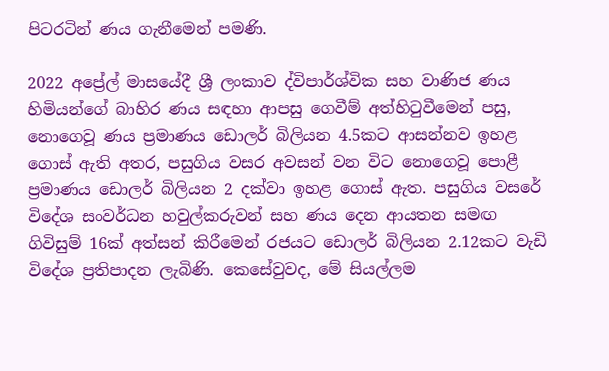පිටරටින් ණය ගැනීමෙන් පමණි.

2022 අප්‍රේල් මාසයේදී ශ්‍රී ලංකාව ද්විපාර්ශ්වික සහ වාණිජ ණය හිමියන්ගේ බාහිර ණය සඳහා ආපසු ගෙවීම් අත්හිටුවීමෙන් පසු, නොගෙවූ ණය ප්‍රමාණය ඩොලර් බිලියන 4.5කට ආසන්නව ඉහළ ගොස් ඇති අතර, පසුගිය වසර අවසන් වන විට නොගෙවූ පොළී ප්‍රමාණය ඩොලර් බිලියන 2 දක්වා ඉහළ ගොස් ඇත. පසුගිය වසරේ විදේශ සංවර්ධන හවුල්කරුවන් සහ ණය දෙන ආයතන සමඟ ගිවිසුම් 16ක් අත්සන් කිරීමෙන් රජයට ඩොලර් බිලියන 2.12කට වැඩි විදේශ ප්‍රතිපාදන ලැබිණි. කෙසේවුවද, මේ සියල්ලම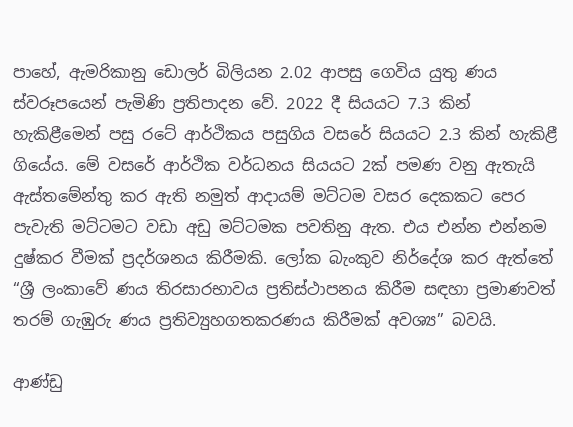පාහේ, ඇමරිකානු ඩොලර් බිලියන 2.02 ආපසු ගෙවිය යුතු ණය ස්වරූපයෙන් පැමිණි ප්‍රතිපාදන වේ. 2022 දී සියයට 7.3 කින් හැකිළීමෙන් පසු රටේ ආර්ථිකය පසුගිය වසරේ සියයට 2.3 කින් හැකිළී ගියේය. මේ වසරේ ආර්ථික වර්ධනය සියයට 2ක් පමණ වනු ඇතැයි ඇස්තමේන්තු කර ඇති නමුත් ආදායම් මට්ටම වසර දෙකකට පෙර පැවැති මට්ටමට වඩා අඩු මට්ටමක පවතිනු ඇත. එය එන්න එන්නම දුෂ්කර වීමක් ප්‍රදර්ශනය කිරීමකි. ලෝක බැංකුව නිර්දේශ කර ඇත්තේ “ශ්‍රී ලංකාවේ ණය තිරසාරභාවය ප්‍රතිස්ථාපනය කිරීම සඳහා ප්‍රමාණවත් තරම් ගැඹුරු ණය ප්‍රතිව්‍යුහගතකරණය කිරීමක් අවශ්‍ය” බවයි.

ආණ්ඩු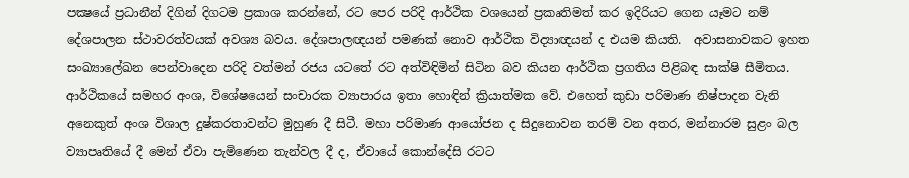පක්‍ෂයේ ප්‍රධානීන් දිගින් දිගටම ප්‍රකාශ කරන්නේ, රට පෙර පරිදි ආර්ථික වශයෙන් ප්‍රකෘතිමත් කර ඉදිරියට ගෙන යෑමට නම් දේශපාලන ස්ථාවරත්වයක් අවශ්‍ය බවය. දේශපාලඥයන් පමණක් නොව ආර්ථික විද්‍යාඥයන් ද එයම කියති.  අවාසනාවකට ඉහත සංඛ්‍යාලේඛන පෙන්වාදෙන පරිදි වත්මන් රජය යටතේ රට අත්විඳිමින් සිටින බව කියන ආර්ථික ප්‍රගතිය පිළිබඳ සාක්ෂි සීමිතය. ආර්ථිකයේ සමහර අංශ, විශේෂයෙන් සංචාරක ව්‍යාපාරය ඉතා හොඳින් ක්‍රියාත්මක වේ. එහෙත් කුඩා පරිමාණ නිෂ්පාදන වැනි අනෙකුත් අංශ විශාල දුෂ්කරතාවන්ට මුහුණ දී සිටී. මහා පරිමාණ ආයෝජන ද සිදුනොවන තරම් වන අතර, මන්නාරම සුළං බල ව්‍යාපෘතියේ දී මෙන් ඒවා පැමිණෙන තැන්වල දී ද, ඒවායේ කොන්දේසි රටට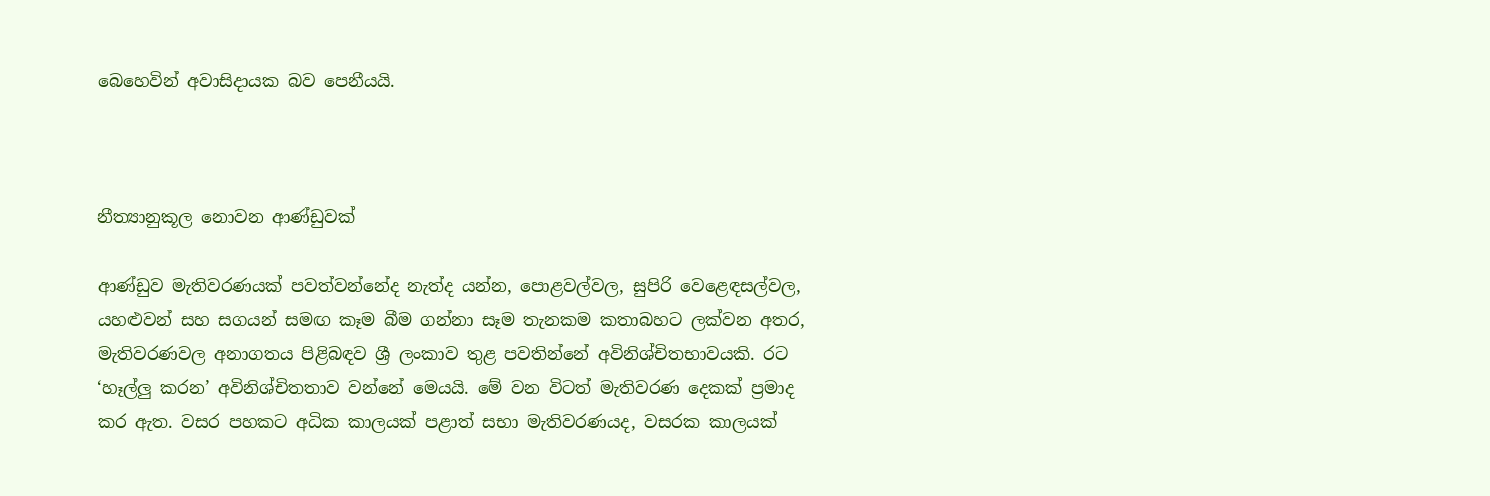බෙහෙවින් අවාසිදායක බව පෙනීයයි.



නීත්‍යානුකූල නොවන ආණ්ඩුවක්

ආණ්ඩුව මැතිවරණයක් පවත්වන්නේද නැත්ද යන්න, පොළවල්වල, සුපිරි වෙළෙඳසල්වල, යහළුවන් සහ සගයන් සමඟ කෑම බීම ගන්නා සෑම තැනකම කතාබහට ලක්වන අතර, මැතිවරණවල අනාගතය පිළිබඳව ශ්‍රී ලංකාව තුළ පවතින්නේ අවිනිශ්චිතභාවයකි. රට ‘හෑල්ලු කරන’ අවිනිශ්චිතතාව වන්නේ මෙයයි. මේ වන විටත් මැතිවරණ දෙකක් ප්‍රමාද කර ඇත. වසර පහකට අධික කාලයක් පළාත් සභා මැතිවරණයද, වසරක කාලයක්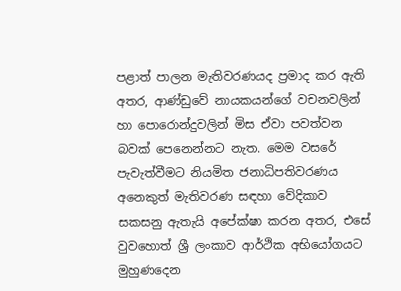පළාත් පාලන මැතිවරණයද ප්‍රමාද කර ඇති අතර, ආණ්ඩුවේ නායකයන්ගේ වචනවලින් හා පොරොන්දුවලින් මිස ඒවා පවත්වන බවක් පෙනෙන්නට නැත. මෙම වසරේ පැවැත්වීමට නියමිත ජනාධිපතිවරණය අනෙකුත් මැතිවරණ සඳහා වේදිකාව සකසනු ඇතැයි අපේක්ෂා කරන අතර, එසේ වුවහොත් ශ්‍රී ලංකාව ආර්ථික අභියෝගයට මුහුණදෙන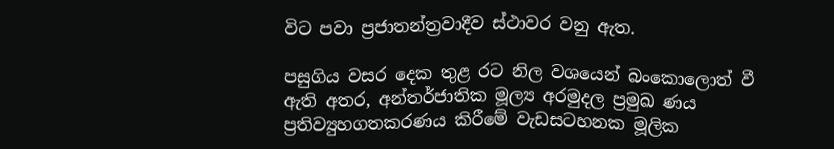විට පවා ප්‍රජාතන්ත්‍රවාදීව ස්ථාවර වනු ඇත.

පසුගිය වසර දෙක තුළ රට නිල වශයෙන් බංකොලොත් වී ඇති අතර, අන්තර්ජාතික මූල්‍ය අරමුදල ප්‍රමුඛ ණය ප්‍රතිව්‍යුහගතකරණය කිරීමේ වැඩසටහනක මූලික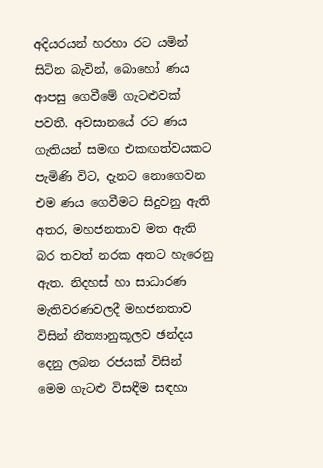අදියරයන් හරහා රට යමින් සිටින බැවින්, බොහෝ ණය ආපසු ගෙවීමේ ගැටළුවක් පවතී. අවසානයේ රට ණය ගැතියන් සමඟ එකඟත්වයකට පැමිණි විට, දැනට නොගෙවන එම ණය ගෙවීමට සිදුවනු ඇති අතර, මහජනතාව මත ඇති බර තවත් නරක අතට හැරෙනු ඇත. නිදහස් හා සාධාරණ මැතිවරණවලදී මහජනතාව විසින් නීත්‍යානුකූලව ඡන්දය දෙනු ලබන රජයක් විසින් මෙම ගැටළු විසඳීම සඳහා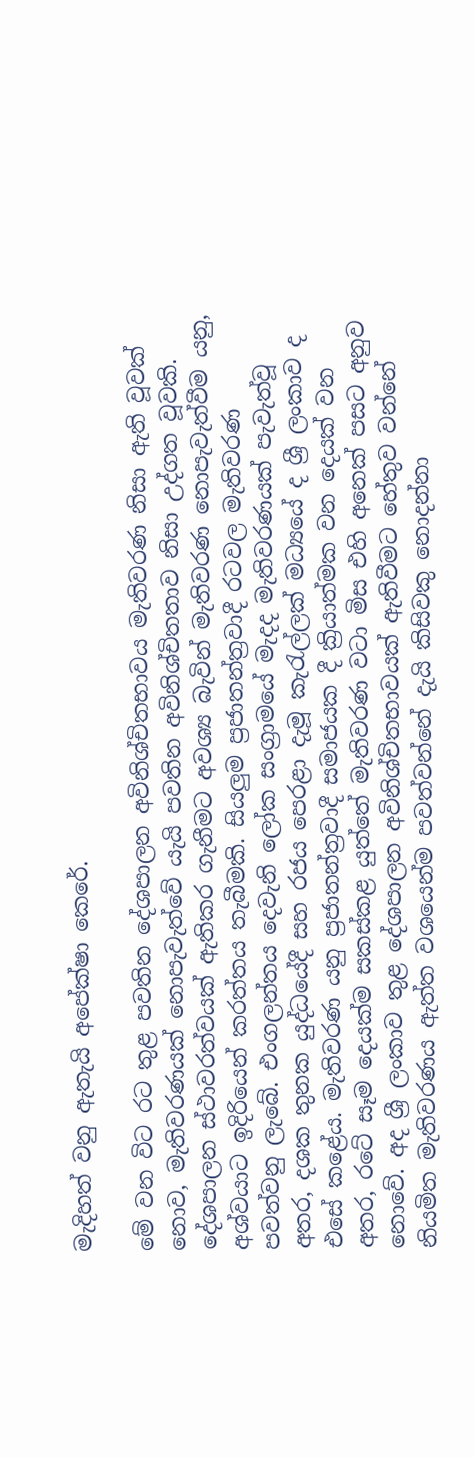මැදිහත් වනු ඇතැයි අපේක්ෂා කෙරේ.

මේ වන විට රට තුළ පවතින දේශපාලන අවිනිශ්චිතභාවය මැතිවරණ නිසා ඇති වූවක් නොව, මැතිවරණයක් නොපැවැත්වේ යැයි පවතින අවිනිශ්චිතතාව නිසා උද්ගත වූවකි. දේශපාලන ස්ථාවරත්වයක් ඇතිකර ගැනීමට අවශ්‍ය බැවින් මැතිවරණ නොපැවැත්වීම යනු, අශ්වයාට ඉදිරියෙන් කරත්තය තැබීමකි. සියලුම ප්‍රජාතන්ත්‍රවාදී රටවල මැතිවරණ පවත්වනු ලැබේ. එංගලන්තය දෙවැනි ලෝක සංග්‍රාමයේ මැදද මැතිවරණයක් පැවැත්වූ අතර, දශක තුනක යුද්ධයේදී සහ රජය පෙරළා දැමූ කැරැල්ලක් මධ්‍යයේ ද ශ්‍රී ලංකාව ද එසේ කළේය. මැතිවරණ යනු ප්‍රජාතන්ත්‍රවාදී සමාජයක දී ක්‍රියාත්මක වන දෙයක් වන අතර, රටේ සෑම දෙයක්ම සකස්කළ යුත්තේ මැතිවරණ වටා මිස එහි අනෙක් පසට අනුව නොවේ. අද ශ්‍රී ලංකාව තුළ දේශපාලන අවිනිශ්චිතභාවයක් ඇතිවීමට හේතුව වන්නේ නියමිත මැතිවරණය ඇත්ත වශයෙන්ම පවත්වන්නේ දැයි කිසිවකු නොදන්නා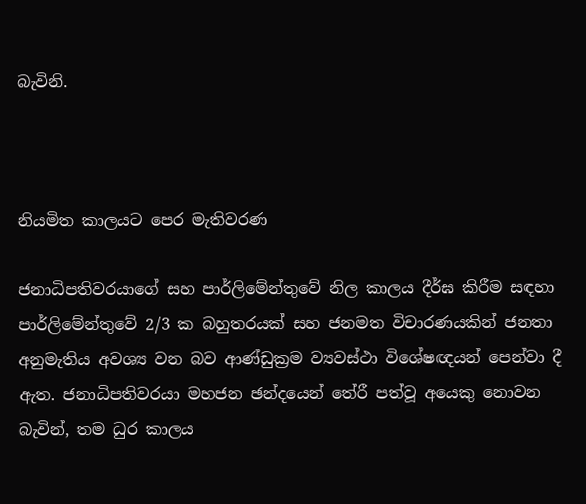බැවිනි.



නියමිත කාලයට පෙර මැතිවරණ

ජනාධිපතිවරයාගේ සහ පාර්ලිමේන්තුවේ නිල කාලය දීර්ඝ කිරීම සඳහා පාර්ලිමේන්තුවේ 2/3 ක බහුතරයක් සහ ජනමත විචාරණයකින් ජනතා අනුමැතිය අවශ්‍ය වන බව ආණ්ඩුක්‍රම ව්‍යවස්ථා විශේෂඥයන් පෙන්වා දී ඇත. ජනාධිපතිවරයා මහජන ඡන්දයෙන් තේරී පත්වූ අයෙකු නොවන බැවින්, තම ධුර කාලය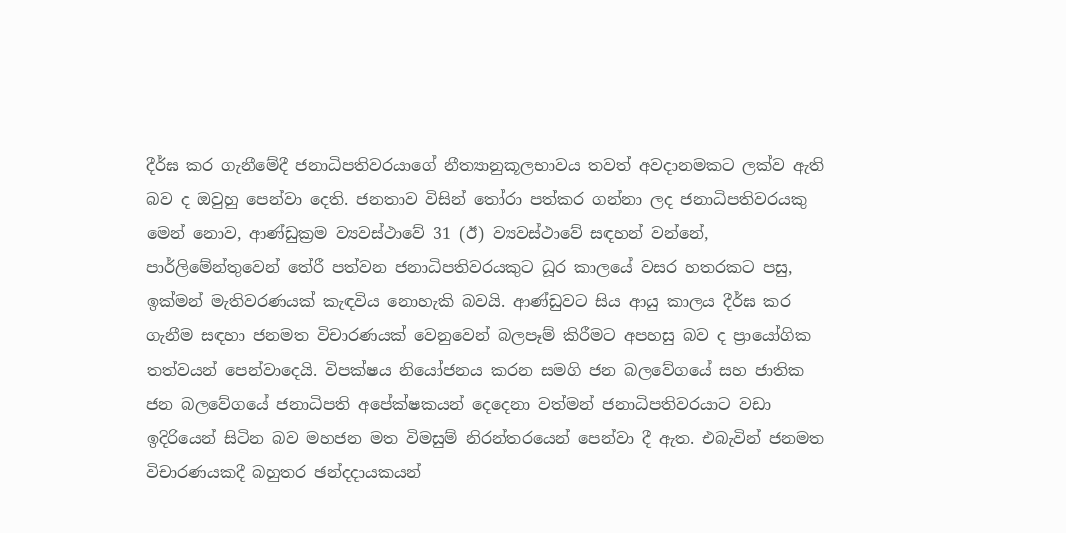දීර්ඝ කර ගැනීමේදී ජනාධිපතිවරයාගේ නීත්‍යානුකූලභාවය තවත් අවදානමකට ලක්ව ඇති බව ද ඔවුහු පෙන්වා දෙති. ජනතාව විසින් තෝරා පත්කර ගන්නා ලද ජනාධිපතිවරයකු මෙන් නොව, ආණ්ඩුක්‍රම ව්‍යවස්ථාවේ 31 (ඊ) ව්‍යවස්ථාවේ සඳහන් වන්නේ, පාර්ලිමේන්තුවෙන් තේරී පත්වන ජනාධිපතිවරයකුට ධූර කාලයේ වසර හතරකට පසු, ඉක්මන් මැතිවරණයක් කැඳවිය නොහැකි බවයි. ආණ්ඩුවට සිය ආයු කාලය දීර්ඝ කර ගැනීම සඳහා ජනමත විචාරණයක් වෙනුවෙන් බලපෑම් කිරීමට අපහසු බව ද ප්‍රායෝගික තත්වයන් පෙන්වාදෙයි. විපක්ෂය නියෝජනය කරන සමගි ජන බලවේගයේ සහ ජාතික ජන බලවේගයේ ජනාධිපති අපේක්ෂකයන් දෙදෙනා වත්මන් ජනාධිපතිවරයාට වඩා ඉදිරියෙන් සිටින බව මහජන මත විමසුම් නිරන්තරයෙන් පෙන්වා දී ඇත. එබැවින් ජනමත විචාරණයකදී බහුතර ඡන්දදායකයන්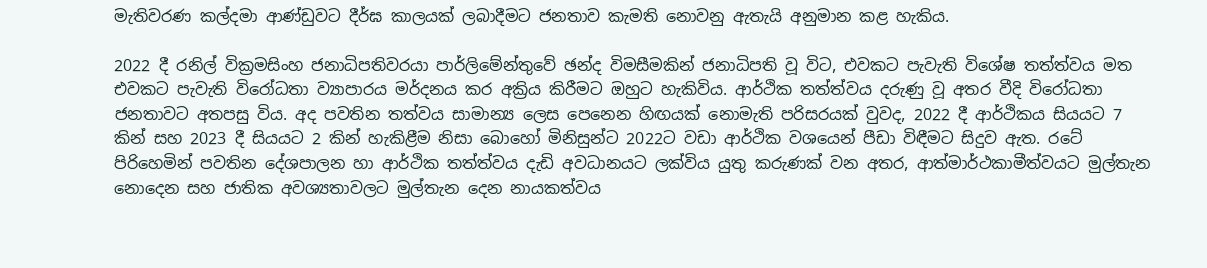මැතිවරණ කල්දමා ආණ්ඩුවට දීර්ඝ කාලයක් ලබාදීමට ජනතාව කැමති නොවනු ඇතැයි අනුමාන කළ හැකිය.

2022 දී රනිල් වික්‍රමසිංහ ජනාධිපතිවරයා පාර්ලිමේන්තුවේ ඡන්ද විමසීමකින් ජනාධිපති වූ විට, එවකට පැවැති විශේෂ තත්ත්වය මත එවකට පැවැති විරෝධතා ව්‍යාපාරය මර්දනය කර අක්‍රිය කිරීමට ඔහුට හැකිවිය. ආර්ථික තත්ත්වය දරුණු වූ අතර වීදි විරෝධතා ජනතාවට අතපසු විය. අද පවතින තත්වය සාමාන්‍ය ලෙස පෙනෙන හිඟයක් නොමැති පරිසරයක් වුවද, 2022 දී ආර්ථිකය සියයට 7 කින් සහ 2023 දී සියයට 2 කින් හැකිළීම නිසා බොහෝ මිනිසුන්ට 2022ට වඩා ආර්ථික වශයෙන් පීඩා විඳීමට සිදුව ඇත. රටේ පිරිහෙමින් පවතින දේශපාලන හා ආර්ථික තත්ත්වය දැඩි අවධානයට ලක්විය යුතු කරුණක් වන අතර, ආත්මාර්ථකාමීත්වයට මුල්තැන නොදෙන සහ ජාතික අවශ්‍යතාවලට මුල්තැන දෙන නායකත්වය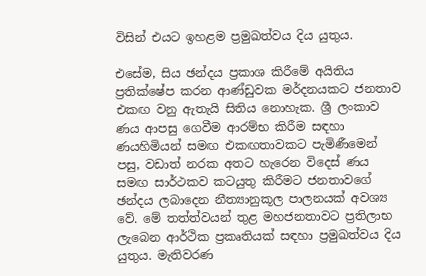විසින් එයට ඉහළම ප්‍රමුඛත්වය දිය යුතුය.

එසේම, සිය ඡන්දය ප්‍රකාශ කිරීමේ අයිතිය ප්‍රතික්ෂේප කරන ආණ්ඩුවක මර්දනයකට ජනතාව එකඟ වනු ඇතැයි සිතිය නොහැක. ශ්‍රී ලංකාව ණය ආපසු ගෙවීම ආරම්භ කිරීම සඳහා ණයහිමියන් සමඟ එකඟතාවකට පැමිණීමෙන් පසු, වඩාත් නරක අතට හැරෙන විදෙස් ණය සමඟ සාර්ථකව කටයුතු කිරීමට ජනතාවගේ ඡන්දය ලබාදෙන නීත්‍යානුකූල පාලනයක් අවශ්‍ය වේ. මේ තත්ත්වයන් තුළ මහජනතාවට ප්‍රතිලාභ ලැබෙන ආර්ථික ප්‍රකෘතියක් සඳහා ප්‍රමුඛත්වය දිය යුතුය. මැතිවරණ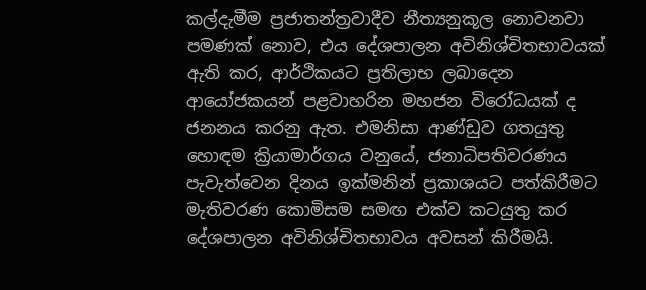කල්දැමීම ප්‍රජාතන්ත්‍රවාදීව නීත්‍යනුකූල නොවනවා පමණක් නොව, එය දේශපාලන අවිනිශ්චිතභාවයක් ඇති කර, ආර්ථිකයට ප්‍රතිලාභ ලබාදෙන ආයෝජකයන් පළවාහරින මහජන විරෝධයක් ද ජනනය කරනු ඇත. එමනිසා ආණ්ඩුව ගතයුතු හොඳම ක්‍රියාමාර්ගය වනුයේ, ජනාධිපතිවරණය පැවැත්වෙන දිනය ඉක්මනින් ප්‍රකාශයට පත්කිරීමට මැතිවරණ කොමිසම සමඟ එක්ව කටයුතු කර දේශපාලන අවිනිශ්චිතභාවය අවසන් කිරීමයි.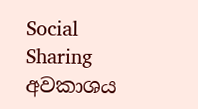Social Sharing
අවකාශය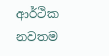ආර්ථික නවතම